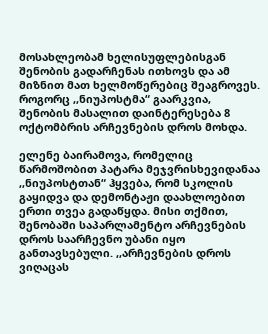მოსახლეობამ ხელისუფლებისგან შენობის გადარჩენას ითხოვს და ამ მიზნით მათ ხელმოწერებიც შეაგროვეს.
როგორც ,,ნიუპოსტმა“ გაარკვია, შენობის მასალით დაინტერესება 8 ოქტომბრის არჩევნების დროს მოხდა.

ელენე ბაირამოვა, რომელიც წარმოშობით პატარა მეჯვრისხევიდანაა ,,ნიუპოსტთან“ ჰყვება, რომ სკოლის გაყიდვა და დემონტაჟი დაახლოებით ერთი თვეა გადაწყდა. მისი თქმით, შენობაში საპარლამენტო არჩევნების დროს საარჩევნო უბანი იყო განთავსებული. ,,არჩევნების დროს ვიღაცას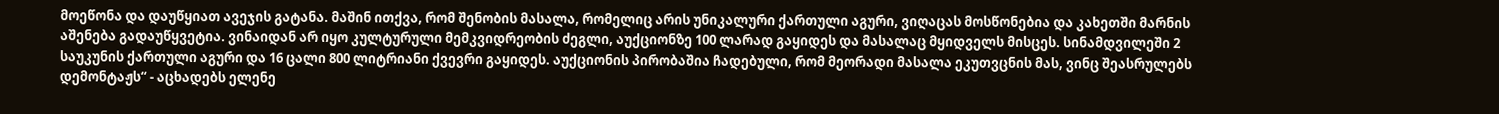მოეწონა და დაუწყიათ ავეჯის გატანა. მაშინ ითქვა, რომ შენობის მასალა, რომელიც არის უნიკალური ქართული აგური, ვიღაცას მოსწონებია და კახეთში მარნის აშენება გადაუწყვეტია. ვინაიდან არ იყო კულტურული მემკვიდრეობის ძეგლი, აუქციონზე 100 ლარად გაყიდეს და მასალაც მყიდველს მისცეს. სინამდვილეში 2 საუკუნის ქართული აგური და 16 ცალი 800 ლიტრიანი ქვევრი გაყიდეს. აუქციონის პირობაშია ჩადებული, რომ მეორადი მასალა ეკუთვცნის მას, ვინც შეასრულებს დემონტაჟს“ - აცხადებს ელენე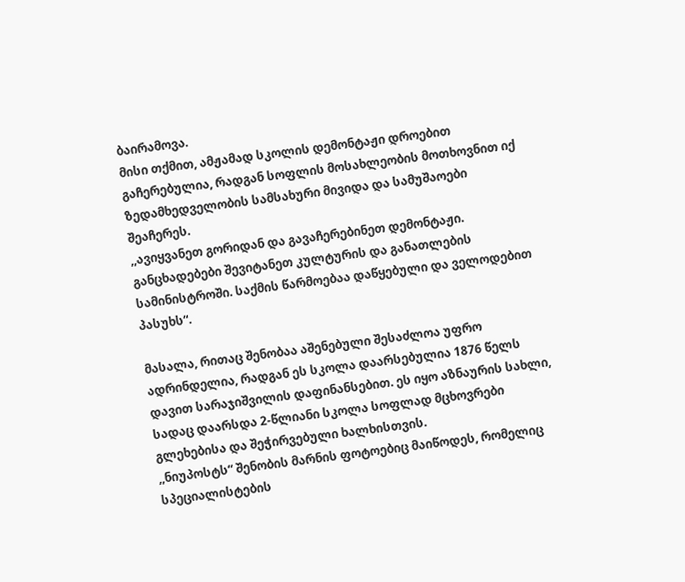ბაირამოვა.
მისი თქმით, ამჟამად სკოლის დემონტაჟი დროებით გაჩერებულია, რადგან სოფლის მოსახლეობის მოთხოვნით იქ ზედამხედველობის სამსახური მივიდა და სამუშაოები შეაჩერეს.
,,ავიყვანეთ გორიდან და გავაჩერებინეთ დემონტაჟი. განცხადებები შევიტანეთ კულტურის და განათლების სამინისტროში. საქმის წარმოებაა დაწყებული და ველოდებით პასუხს“.

მასალა, რითაც შენობაა აშენებული შესაძლოა უფრო ადრინდელია, რადგან ეს სკოლა დაარსებულია 1876 წელს დავით სარაჯიშვილის დაფინანსებით. ეს იყო აზნაურის სახლი, სადაც დაარსდა 2-წლიანი სკოლა სოფლად მცხოვრები გლეხებისა და შეჭირვებული ხალხისთვის.
,,ნიუპოსტს“ შენობის მარნის ფოტოებიც მაიწოდეს, რომელიც სპეციალისტების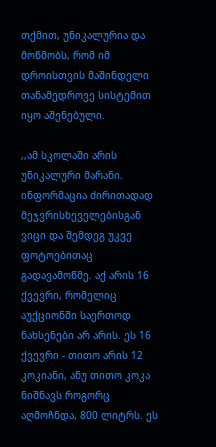თქმით, უნიკალურია და მოწმობს, რომ იმ დროისთვის მაშინდელი თანამედროვე სისტემით იყო აშენებული.

,,ამ სკოლაში არის უნიკალური მარანი. ინფორმაცია ძირითადად მეჯვრისხეველებისგან ვიცი და შემდეგ უკვე ფოტოებითაც გადავამოწმე. აქ არის 16 ქვევრი, რომელიც აუქციონში საერთოდ ნახსენები არ არის. ეს 16 ქვევრი - თითო არის 12 კოკიანი, ანუ თითო კოკა ნიშნავს როგორც აღმოჩნდა, 800 ლიტრს. ეს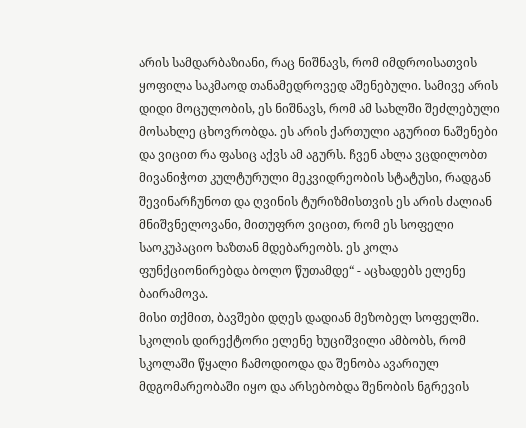არის სამდარბაზიანი, რაც ნიშნავს, რომ იმდროისათვის ყოფილა საკმაოდ თანამედროვედ აშენებული. სამივე არის დიდი მოცულობის, ეს ნიშნავს, რომ ამ სახლში შეძლებული მოსახლე ცხოვრობდა. ეს არის ქართული აგურით ნაშენები და ვიცით რა ფასიც აქვს ამ აგურს. ჩვენ ახლა ვცდილობთ მივანიჭოთ კულტურული მეკვიდრეობის სტატუსი, რადგან შევინარჩუნოთ და ღვინის ტურიზმისთვის ეს არის ძალიან მნიშვნელოვანი, მითუფრო ვიცით, რომ ეს სოფელი საოკუპაციო ხაზთან მდებარეობს. ეს კოლა ფუნქციონირებდა ბოლო წუთამდე“ - აცხადებს ელენე ბაირამოვა.
მისი თქმით, ბავშები დღეს დადიან მეზობელ სოფელში.
სკოლის დირექტორი ელენე ხუციშვილი ამბობს, რომ სკოლაში წყალი ჩამოდიოდა და შენობა ავარიულ მდგომარეობაში იყო და არსებობდა შენობის ნგრევის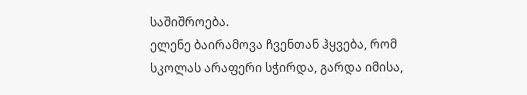საშიშროება.
ელენე ბაირამოვა ჩვენთან ჰყვება, რომ სკოლას არაფერი სჭირდა, გარდა იმისა,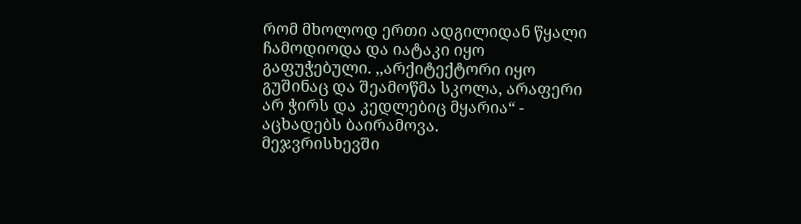რომ მხოლოდ ერთი ადგილიდან წყალი ჩამოდიოდა და იატაკი იყო გაფუჭებული. ,,არქიტექტორი იყო გუშინაც და შეამოწმა სკოლა, არაფერი არ ჭირს და კედლებიც მყარია“ - აცხადებს ბაირამოვა.
მეჯვრისხევში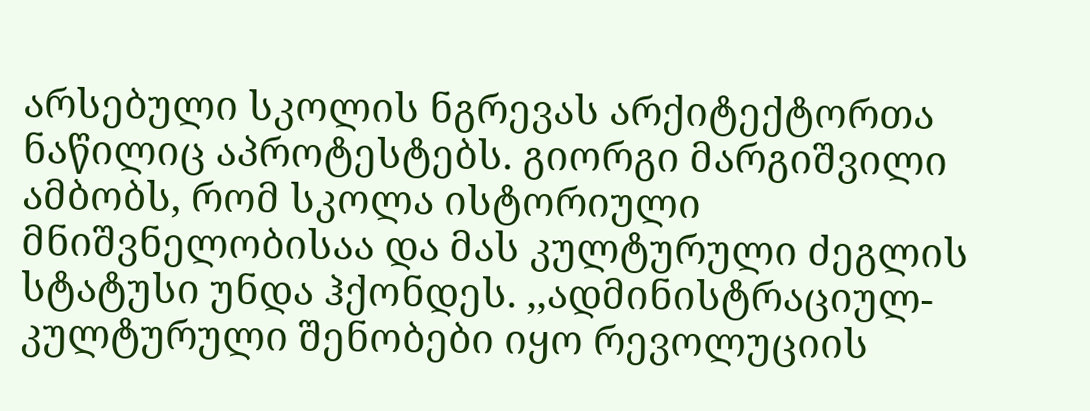არსებული სკოლის ნგრევას არქიტექტორთა ნაწილიც აპროტესტებს. გიორგი მარგიშვილი ამბობს, რომ სკოლა ისტორიული მნიშვნელობისაა და მას კულტურული ძეგლის სტატუსი უნდა ჰქონდეს. ,,ადმინისტრაციულ-კულტურული შენობები იყო რევოლუციის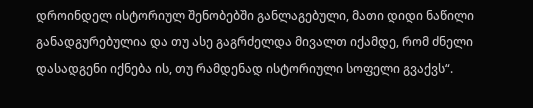დროინდელ ისტორიულ შენობებში განლაგებული, მათი დიდი ნაწილი განადგურებულია და თუ ასე გაგრძელდა მივალთ იქამდე, რომ ძნელი დასადგენი იქნება ის, თუ რამდენად ისტორიული სოფელი გვაქვს“.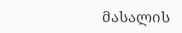მასალის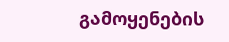გამოყენების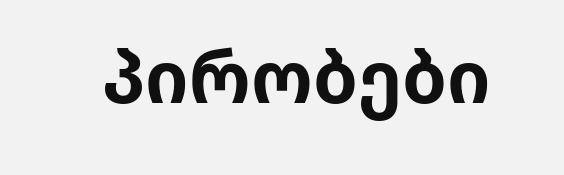პირობები